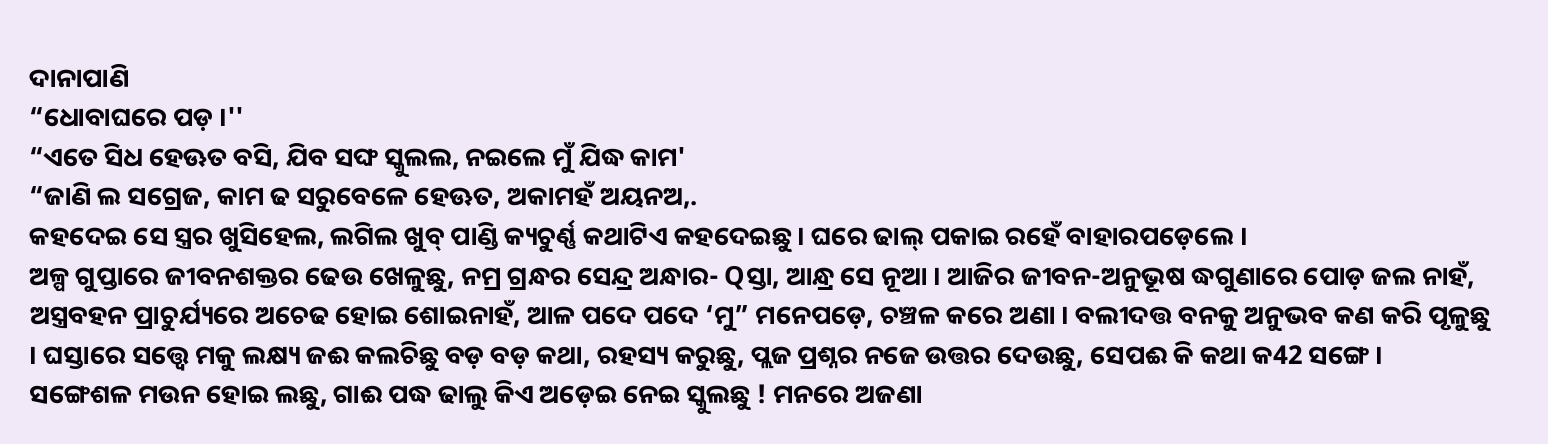ଦାନାପାଣି
“ଧୋବାଘରେ ପଡ଼ ।''
“ଏତେ ସିଧ ହେଊତ ବସି, ଯିବ ସଙ୍ଘ ସ୍କୁଲଲ, ନଇଲେ ମୁଁ ଯିଦ୍ଧ କାମ'
“ଜାଣି ଲ ସଗ୍ରେଜ, କାମ ଢ ସରୁବେଳେ ହେଊତ, ଅକାମହଁ ଅୟନଅ,.
କହଦେଇ ସେ ସ୍ତ୍ରର ଖୁସିହେଲ, ଲଗିଲ ଖୁବ୍ ପାଣ୍ଡି କ୍ୟଚୁର୍ଣ୍ଣ କଥାଟିଏ କହଦେଇଛୁ । ଘରେ ଢାଲ୍ ପକାଇ ରହେଁ ବାହାରପଡ଼େଲେ ।
ଅଳ୍ପ ଗୁପ୍ତାରେ ଜୀବନଶକ୍ତର ଢେଉ ଖେଳୁଛୁ, ନମ୍ର ଗ୍ରନ୍ଧର ସେନ୍ଦ୍ର ଅନ୍ଧାର- Qସ୍ତା, ଆନ୍ଧ୍ର ସେ ନୂଆ । ଆଜିର ଜୀବନ-ଅନୁଭୂଷ ଦ୍ଧଗୁଣାରେ ପୋଡ଼ ଜଲ ନାହଁ, ଅସ୍ତ୍ରବହନ ପ୍ରାଚୁର୍ଯ୍ୟରେ ଅଚେଢ ହୋଇ ଶୋଇନାହଁ, ଆଳ ପଦେ ପଦେ ‘ମୁ” ମନେପଡ଼େ, ଚଞ୍ଚଳ କରେ ଅଣା । ବଲୀଦତ୍ତ ବନକୁ ଅନୁଭବ କଣ କରି ପୃଳୁଛୁ । ଘସ୍ତାରେ ସତ୍ତ୍ୱେ ମକୁ ଲକ୍ଷ୍ୟ ଜଈ କଲଚିଛୁ ବଡ଼ ବଡ଼ କଥା, ରହସ୍ୟ କରୁଛୁ, ପ୍ଲଜ ପ୍ରଶ୍ନର ନଜେ ଉତ୍ତର ଦେଉଛୁ, ସେପଈ କି କଥା କ42 ସଙ୍ଗେ ।
ସଙ୍ଗେଶଳ ମଉନ ହୋଇ ଲଛୁ, ଗାଈ ପଦ୍ଧ ଢାଲୁ କିଏ ଅଡ଼େଇ ନେଇ ସ୍କୁଲଛୁ ! ମନରେ ଅଜଣା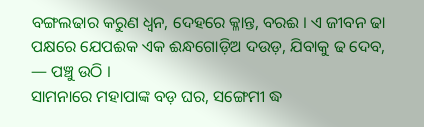ବଙ୍ଗଲଢାର କରୁଣ ଧ୍ବନ, ଦେହରେ କ୍ଳାନ୍ତ, ବରଈ । ଏ ଜୀବନ ଢା ପକ୍ଷରେ ଯେପଈକ ଏକ ଈନ୍ଧଗୋଡ଼ିଅ ଦଉଡ଼, ଯିବାକୁ ଢ ଦେବ, — ପଞ୍ଚୁ ଉଠି ।
ସାମନାରେ ମହାପାଙ୍କ ବଡ଼ ଘର, ସଙ୍ଗେମୀ ଦ୍ଧ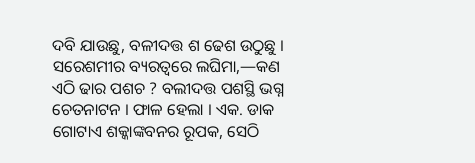ଦବି ଯାଉଛୁ, ବଳୀଦତ୍ତ ଶ ଢେଶ ଉଠୁଛୁ । ସରେଶମୀର ବ୍ୟରତ୍ବରେ ଲଘିମା,—କଣ ଏଠି ଢାର ପଶଚ ? ବଲୀଦତ୍ତ ପଶସ୍ଥି ଭଗ୍ନ ଚେତନାଟନ । ଫାଳ ହେଲା । ଏକ. ଡାକ ଗୋଟାଏ ଶକ୍କାଙ୍କବନର ରୂପକ, ସେଠି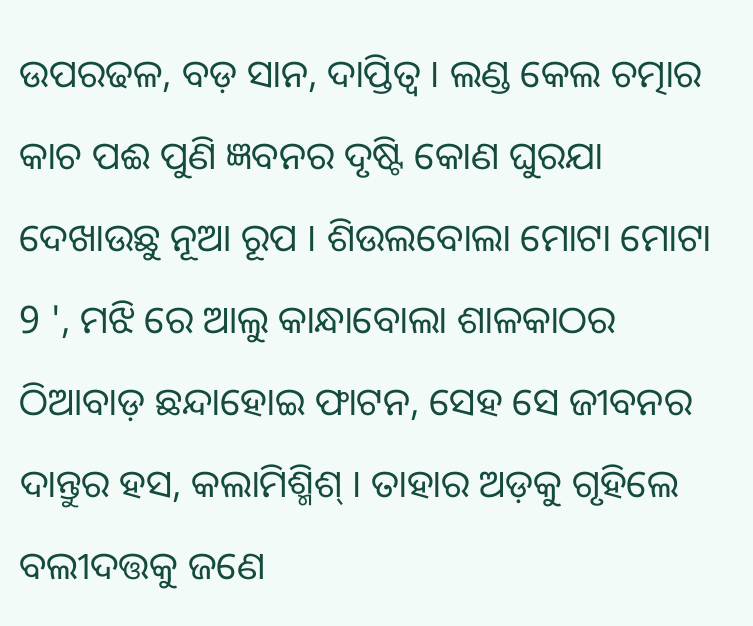ଉପରଢଳ, ବଡ଼ ସାନ, ଦାପ୍ତିତ୍ବ । ଲଣ୍ଡ କେଲ ଚତ୍ମାର କାଚ ପଈ ପୁଣି ଜ୍ଞବନର ଦୃଷ୍ଟି କୋଣ ଘୁରଯା ଦେଖାଉଛୁ ନୂଆ ରୂପ । ଶିଉଲବୋଲା ମୋଟା ମୋଟା 9 ', ମଝି ରେ ଆଲୁ କାନ୍ଧାବୋଲା ଶାଳକାଠର ଠିଆବାଡ଼ ଛନ୍ଦାହୋଇ ଫାଟନ, ସେହ ସେ ଜୀବନର ଦାନ୍ତୁର ହସ, କଲାମିଶ୍ମିଶ୍ । ତାହାର ଅଡ଼କୁ ଗୃହିଲେ ବଲୀଦତ୍ତକୁ ଜଣେ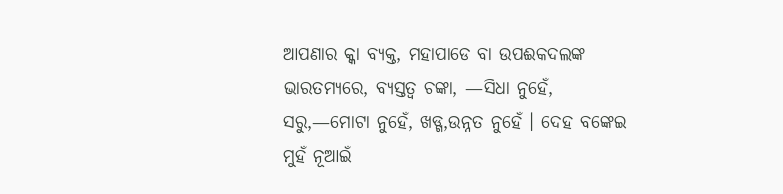ଆପଣାର କ୍କା ବ୍ୟକ୍ତ, ମହାପାଡେ ବା ଉପଈକଦଲଙ୍କ ଭାରତମ୍ୟରେ, ବ୍ୟସ୍ତତ୍ବ ଚଙ୍କା, —ସିଧା ନୁହେଁ, ସରୁ,—ମୋଟା ନୁହେଁ, ଖଡ୍ଗ,ଉନ୍ନତ ନୁହେଁ । ଦେହ ବଙ୍କେଇ ମୁହଁ ନୂଆଇଁ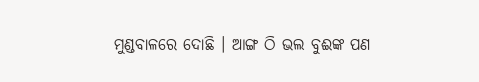ମୁଣ୍ଡବାଳରେ ଦୋଛି । ଆଙ୍ଗ ଠି ଭଲ ବୁଈଙ୍କ ପଣ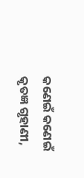କଣେଇଁ କଣେଇଁ କୃତଜ୍ଞ ଗୃହାଣୀ,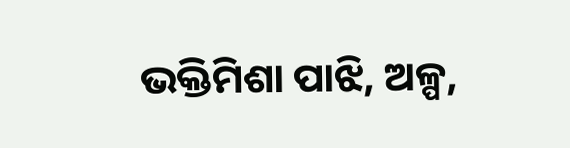ଭକ୍ତିମିଶା ପାଝି, ଅଳ୍ପ,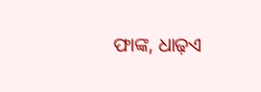ଫାଙ୍କ, ଧାଢ଼ଏ